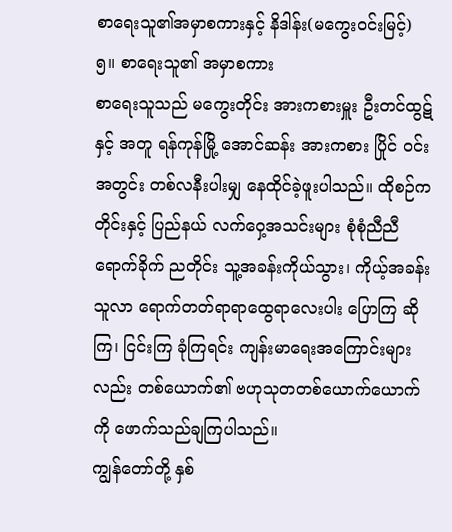စာရေးသူ၏အမှာစကားနှင့် နိဒါန်း(မကွေးဝင်းမြင့်)
၅။ စာရေးသူ၏ အမှာစကား
စာရေးသူသည် မကွေးတိုင်း အားကစားမှူး ဦးတင်ထွဋ်နှင့် အတူ ရန်ကုန်မြို့ အောင်ဆန်း အားကစား ပြိုင် ဝင်းအတွင်း တစ်လနီးပါးမျှ နေထိုင်ခဲ့ဖူးပါသည်။ ထိုစဉ်က တိုင်းနှင့် ပြည်နယ် လက်ဝှေ့အသင်းများ စုံစုံညီညီ
ရောက်ခိုက် ညတိုင်း သူ့အခန်းကိုယ်သွား၊ ကိုယ့်အခန်းသူလာ ရောက်တတ်ရာရာထွေရာလေးပါး ပြောကြ ဆိုကြ၊ ငြင်းကြ ခုံကြရင်း ကျန်းမာရေးအကြောင်းများလည်း တစ်ယောက်၏ ဗဟုသုတတစ်ယောက်ယောက်
ကို ဖောက်သည်ချကြပါသည်။
ကျွန်တော်တို့ နှစ်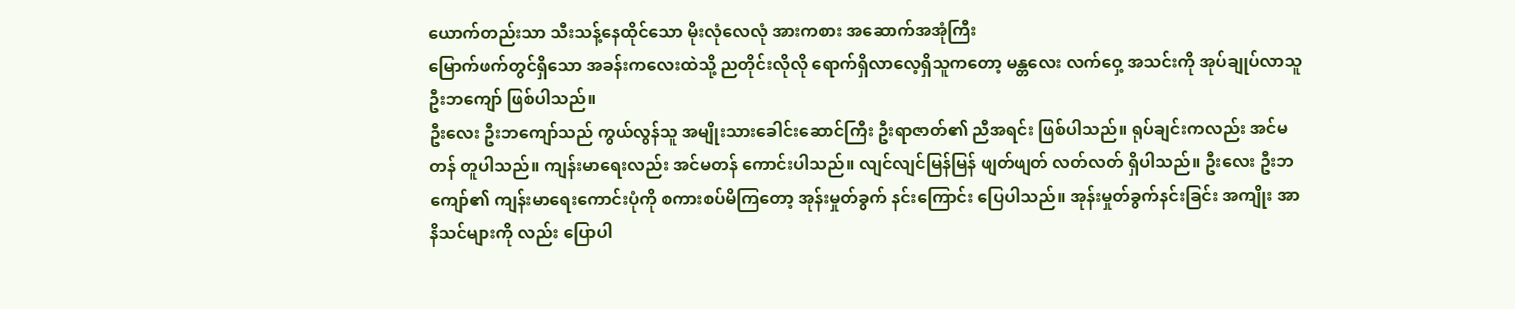ယောက်တည်းသာ သီးသန့်နေထိုင်သော မိုးလုံလေလုံ အားကစား အဆောက်အအုံကြီး
မြောက်ဖက်တွင်ရှိသော အခန်းကလေးထဲသို့ ညတိုင်းလိုလို ရောက်ရှိလာလေ့ရှိသူကတော့ မန္တလေး လက်ဝှေ့ အသင်းကို အုပ်ချုပ်လာသူ ဦးဘကျော် ဖြစ်ပါသည်။
ဦးလေး ဦးဘကျော်သည် ကွယ်လွန်သူ အမျိုးသားခေါင်းဆောင်ကြီး ဦးရာဇာတ်၏ ညီအရင်း ဖြစ်ပါသည်။ ရုပ်ချင်းကလည်း အင်မတန် တူပါသည်။ ကျန်းမာရေးလည်း အင်မတန် ကောင်းပါသည်။ လျင်လျင်မြန်မြန် ဖျတ်ဖျတ် လတ်လတ် ရှိပါသည်။ ဦးလေး ဦးဘကျော်၏ ကျန်းမာရေးကောင်းပုံကို စကားစပ်မိကြတော့ အုန်းမှုတ်ခွက် နင်းကြောင်း ပြေပါသည်။ အုန်းမှုတ်ခွက်နင်းခြင်း အကျိုး အာနိသင်များကို လည်း ပြောပါ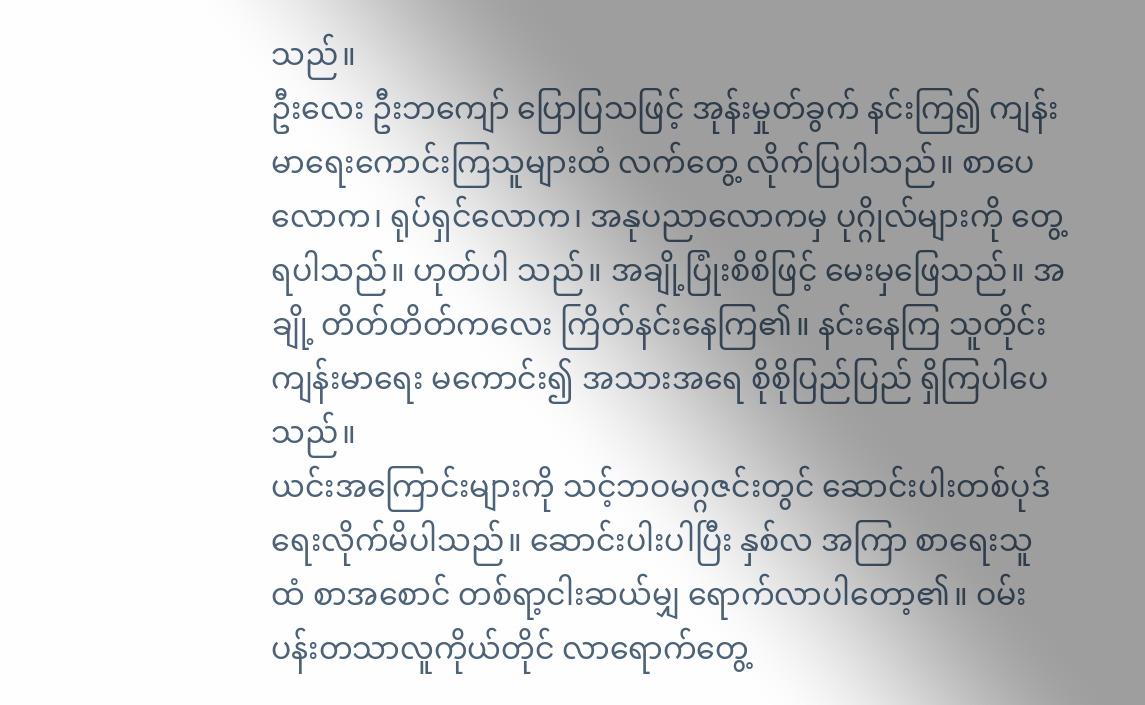သည်။
ဦးလေး ဦးဘကျော် ပြောပြသဖြင့် အုန်းမှုတ်ခွက် နင်းကြ၍ ကျန်းမာရေးကောင်းကြသူများထံ လက်တွေ့ လိုက်ပြပါသည်။ စာပေလောက၊ ရုပ်ရှင်လောက၊ အနုပညာလောကမှ ပုဂ္ဂိုလ်များကို တွေ့ရပါသည်။ ဟုတ်ပါ သည်။ အချို့ပြုံးစိစိဖြင့် မေးမှဖြေသည်။ အချို့ တိတ်တိတ်ကလေး ကြိတ်နင်းနေကြ၏။ နင်းနေကြ သူတိုင်း ကျန်းမာရေး မကောင်း၍ အသားအရေ စိုစိုပြည်ပြည် ရှိကြပါပေသည်။
ယင်းအကြောင်းများကို သင့်ဘဝမဂ္ဂဇင်းတွင် ဆောင်းပါးတစ်ပုဒ် ရေးလိုက်မိပါသည်။ ဆောင်းပါးပါပြီး နှစ်လ အကြာ စာရေးသူထံ စာအစောင် တစ်ရာ့ငါးဆယ်မျှ ရောက်လာပါတော့၏။ ဝမ်းပန်းတသာလူကိုယ်တိုင် လာရောက်တွေ့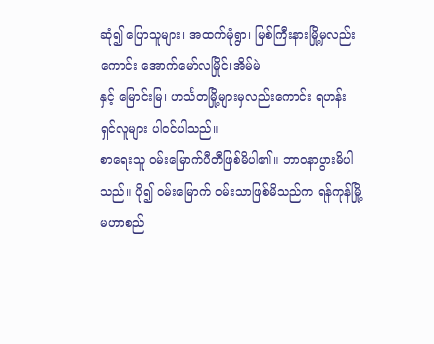ဆုံ၍ ပြောသူများ၊ အထက်မုံရွာ၊ မြစ်ကြီးနားမြို့မှလည်းကောင်း အောက်မော်လမြိုင်၊အိမ်မဲ
နှင့် မြောင်းမြ၊ ဟင်္သတမြို့များမှလည်းကောင်း ရဟန်းရှင်လူများ ပါဝင်ပါသည်။
စာရေးသူ ဝမ်းမြောက်ပီတီဖြစ်မိပါ၏။ ဘာဝနာပွားမိပါသည်။ ပို၍ ဝမ်းမြောက် ဝမ်းသာဖြစ်မိသည်က ရန်ကုန်မြို့ မဟာစည်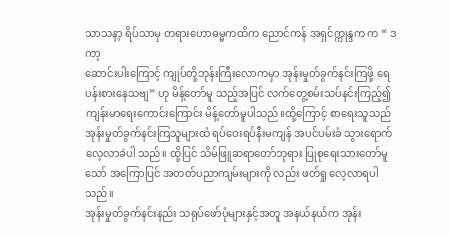သာသနာ့ ရိပ်သာမှ တရားဟောဓမ္မကထိက ညောင်ကန် အရှင်က္ကုန္ဒက က “ ဒကာ့
ဆောင်းပါးကြောင့် ကျုပ်တို့ဘုန်းကြီးလောကမှာ အုန်းမှုတ်ခွက်နင်းကြဖို့ ရေပန်းစားနေသဗျ” ဟု မိန့်တော်မူ သည့်အပြင် လက်တွေ့စမ်းသပ်နင်းကြည့်၍ ကျန်းမာရေးကောင်းကြောင်း မိန့်တော်မူပါသည်။ထို့ကြောင့် စာရေးသူသည် အုန်းမှုတ်ခွက်နင်းကြသူများထံ ရပ်ဝေးရပ်နီးမကျန် အပင်ပမ်းခံ သွားရောက်လေ့လာခဲပါ သည်။ ထို့ပြင် သိမ်ဖြူဆရာတော်ဘုရား ပြုစုရေးသားတော်မူသော် အကြောပြင် အတတ်ပညာကျမ်းများကို လည်း ဖတ်ရှု လေ့လာရပါသည်။
အုန်းမှုတ်ခွက်နင်းနည်း သရုပ်ဖော်ပုံများနှင့်အတူ အနယ်နယ်က အုန်း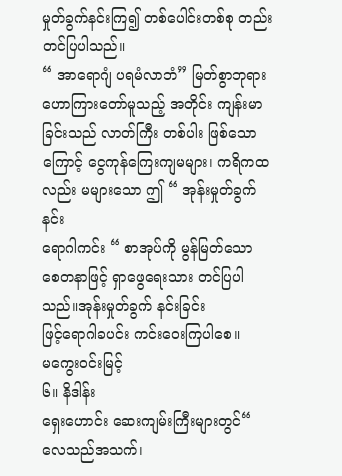မှုတ်ခွက်နင်းကြ၍ တစ်ပေါင်းတစ်စု တည်း တင်ပြပါသည်။
“ အာရောဂျံ ပရမံလာဘံ” မြတ်စွာဘုရား ဟောကြားတော်မူသည့် အတိုင်း ကျန်းမာခြင်းသည် လာတ်ကြီး တစ်ပါး ဖြစ်သောကြောင့် ငွေကုန်ကြေးကျမများ၊ ကရိကထလည်း မများသော ဤ “ အုန်းမှုတ်ခွက်နင်း
ရောဂါကင်း “ စာအုပ်ကို မွန်မြတ်သော စေတနာဖြင့် ရှာဖွေရေးသား တင်ပြပါသည်။အုန်းမှုတ်ခွက် နင်းခြင်း
ဖြင့်ရောဂါခပင်း ကင်းဝေးကြပါစေ။
မကွေးဝင်းမြင့်
၆။ နိဒါန်း
ရှေးဟောင်း ဆေးကျမ်းကြီးများတွင်“ လေသည်အသက်၊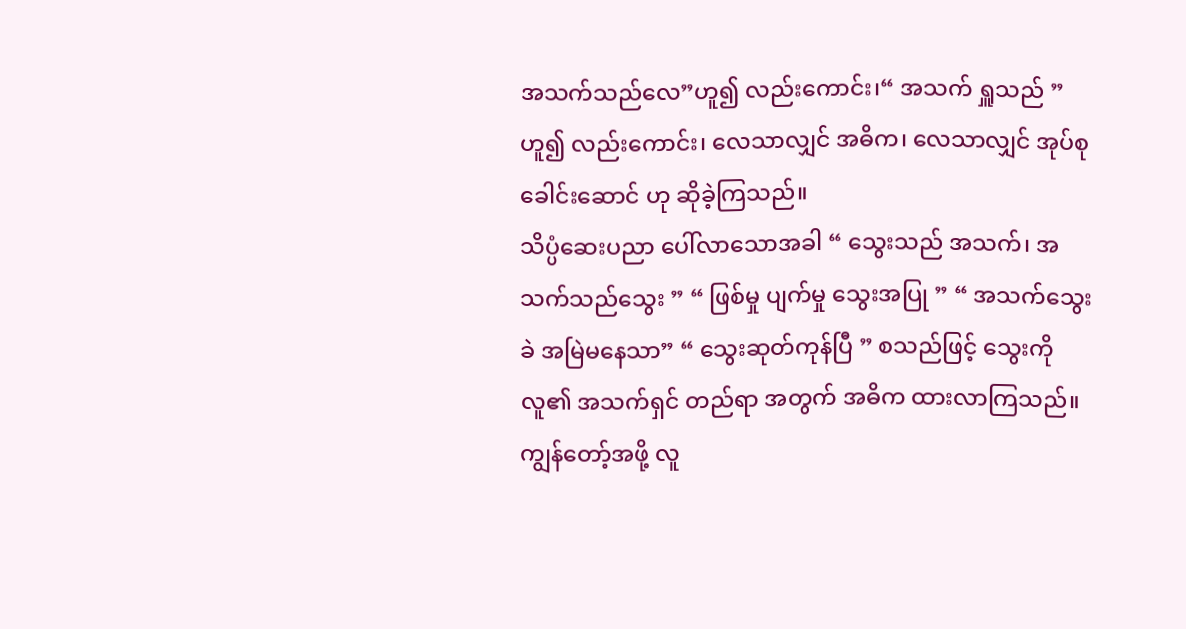အသက်သည်လေ”ဟူ၍ လည်းကောင်း၊“ အသက် ရှူသည် ” ဟူ၍ လည်းကောင်း၊ လေသာလျှင် အဓိက၊ လေသာလျှင် အုပ်စုခေါင်းဆောင် ဟု ဆိုခဲ့ကြသည်။
သိပ္ပံဆေးပညာ ပေါ်လာသောအခါ “ သွေးသည် အသက်၊ အသက်သည်သွေး ” “ ဖြစ်မှု ပျက်မှု သွေးအပြု ” “ အသက်သွေးခဲ အမြဲမနေသာ” “ သွေးဆုတ်ကုန်ပြီ ” စသည်ဖြင့် သွေးကို လူ၏ အသက်ရှင် တည်ရာ အတွက် အဓိက ထားလာကြသည်။
ကျွန်တော့်အဖို့ လူ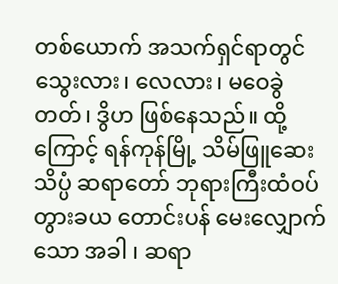တစ်ယောက် အသက်ရှင်ရာတွင် သွေးလား၊ လေလား၊ မဝေခွဲတတ်၊ ဒွိဟ ဖြစ်နေသည်။ ထို့ကြောင့် ရန်ကုန်မြို့ သိမ်ဖြူဆေးသိပ္ပံ ဆရာတော် ဘုရားကြီးထံဝပ်တွားခယ တောင်းပန် မေးလျှောက်
သော အခါ ၊ ဆရာ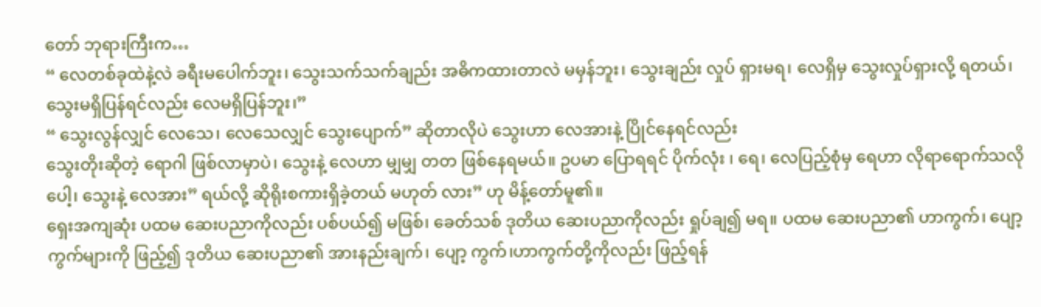တော် ဘုရားကြီးက…
“ လေတစ်ခုထဲနဲ့လဲ ခရီးမပေါက်ဘူး၊ သွေးသက်သက်ချည်း အဓိကထားတာလဲ မမှန်ဘူး၊ သွေးချည်း လှုပ် ရှားမရ၊ လေရှိမှ သွေးလှုပ်ရှားလို့ ရတယ်၊ သွေးမရှိပြန်ရင်လည်း လေမရှိပြန်ဘူး၊”
“ သွေးလွန်လျှင် လေသေ၊ လေသေလျှင် သွေးပျောက်” ဆိုတာလိုပဲ သွေးဟာ လေအားနဲ့ ပြိုင်နေရင်လည်း
သွေးတိုးဆိုတဲ့ ရောဂါ ဖြစ်လာမှာပဲ၊ သွေးနဲ့ လေဟာ မျှမျှ တတ ဖြစ်နေရမယ်။ ဥပမာ ပြောရရင် ပိုက်လုံး ၊ ရေ၊ လေပြည့်စုံမှ ရေဟာ လိုရာရောက်သလိုပေါ့၊ သွေးနဲ့ လေအား” ရယ်လို့ ဆိုရိုးစကားရှိခဲ့တယ် မဟုတ် လား” ဟု မိန့်တော်မူ၏။
ရှေးအကျဆုံး ပထမ ဆေးပညာကိုလည်း ပစ်ပယ်၍ မဖြစ်၊ ခေတ်သစ် ဒုတိယ ဆေးပညာကိုလည်း ရှုပ်ချ၍ မရ။ ပထမ ဆေးပညာ၏ ဟာကွက်၊ ပျော့ကွက်များကို ဖြည့်၍ ဒုတိယ ဆေးပညာ၏ အားနည်းချက်၊ ပျော့ ကွက်၊ဟာကွက်တို့ကိုလည်း ဖြည့်ရန်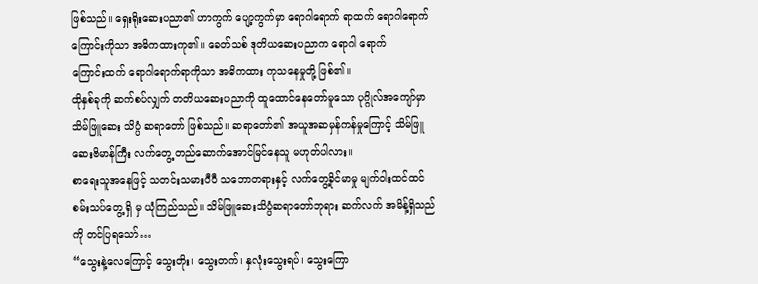ဖြစ်သည်။ ရှေးရိုးဆေးပညာ၏ ဟာကွက် ပျော့ကွက်မှာ ရောဂါရောက် ရာထက် ရောဂါရောက်ကြောင်းကိုသာ အဓိကထားကု၏။ ခေတ်သစ် ဒုတိယဆေးပညာက ရောဂါ ရောက်
ကြောင်းထက် ရောဂါရောက်ရာကိုသာ အဓိကထား ကုသနေမှုတို့ ဖြစ်၏။
ထိုနှစ်ခုကို ဆက်စပ်လျှက် တတိယဆေးပညာကို ထူထောင်နေတော်မူသော ပုဂ္ဂိုလ်အကျော်မှာ သိမ်ဖြူဆေး သိပ္ပံ ဆရာတော် ဖြစ်သည်။ ဆရာတော်၏ အယူအဆမှန်ကန်မှုကြောင့် သိမ်ဖြူဆေးဗိမာန်ကြီး လက်တွေ့ တည်ဆောက်အောင်မြင်နေသူ မဟုတ်ပါလား။
စာရေးသူအနေဖြင့် သတင်းသမားပီပီ သဘောတရားနှင့် လက်တွေ့ခိုင်မာမှု မျက်ဝါးထင်ထင် စမ်းသပ်တွေ့ ရှိ မှ ယုံကြည်သည်။ သိမ်ဖြူဆေးသိပ္ပံဆရာတော်ဘုရား ဆက်လက် အမိန့်ရှိသည်ကို တင်ပြရသော်…
“သွေးနဲ့လေကြောင့် သွေးတိုး၊ သွေးတက်၊ နှလုံးသွေးရပ်၊ သွေးကြော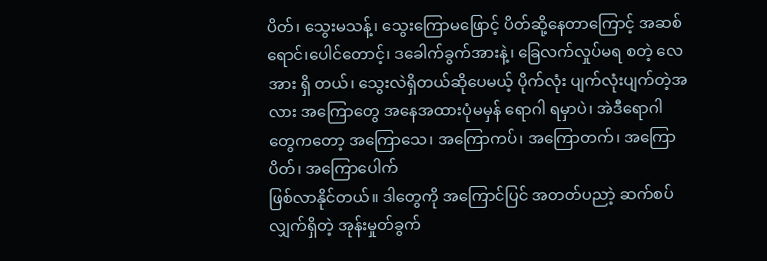ပိတ်၊ သွေးမသန့်၊ သွေးကြောမဖြောင့် ပိတ်ဆို့နေတာကြောင့် အဆစ်ရောင်၊ပေါင်တောင့်၊ ဒခေါက်ခွက်အားနဲ့၊ ခြေလက်လှုပ်မရ စတဲ့ လေအား ရှိ တယ်၊ သွေးလဲရှိတယ်ဆိုပေမယ့် ပိုက်လုံး ပျက်လုံးပျက်တဲ့အလား အကြောတွေ အနေအထားပုံမမှန် ရောဂါ ရမှာပဲ၊ အဲဒီရောဂါတွေကတော့ အကြောသေ၊ အကြောကပ်၊ အကြောတက်၊ အကြောပိတ်၊ အကြောပေါက်
ဖြစ်လာနိုင်တယ်။ ဒါတွေကို အကြောင်ပြင် အတတ်ပညာဲ့ ဆက်စပ်လျှက်ရှိတဲ့ အုန်းမှုတ်ခွက်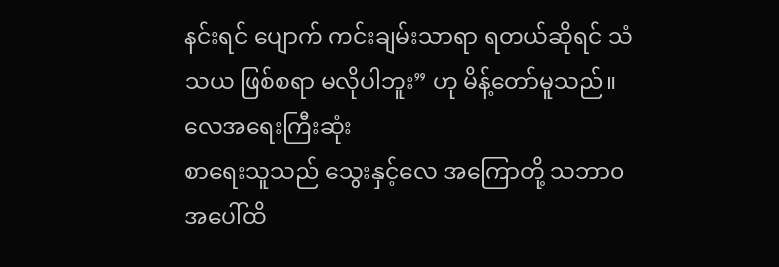နင်းရင် ပျောက် ကင်းချမ်းသာရာ ရတယ်ဆိုရင် သံသယ ဖြစ်စရာ မလိုပါဘူး” ဟု မိန့်တော်မူသည်။
လေအရေးကြီးဆုံး
စာရေးသူသည် သွေးနှင့်လေ အကြောတို့ သဘာ၀ အပေါ်ထိ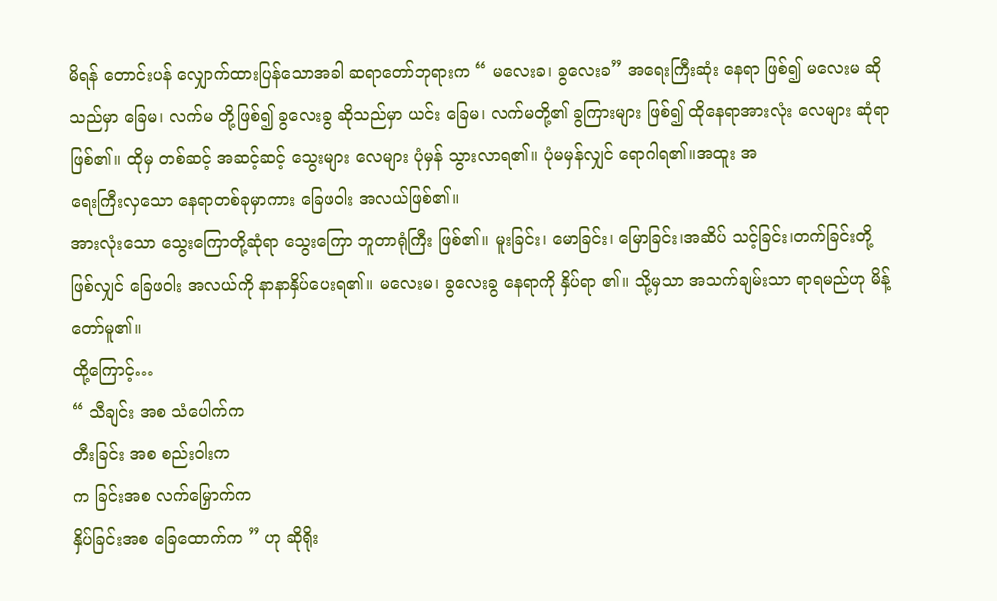မိရန် တောင်းပန် လျှောက်ထားပြန်သောအခါ ဆရာတော်ဘုရားက “ မလေးခ၊ ခွလေးခ” အရေးကြီးဆုံး နေရာ ဖြစ်၍ မလေးမ ဆိုသည်မှာ ခြေမ၊ လက်မ တို့ဖြစ်၍ ခွလေးခွ ဆိုသည်မှာ ယင်း ခြေမ၊ လက်မတို့၏ ခွကြားများ ဖြစ်၍ ထိုနေရာအားလုံး လေများ ဆုံရာ
ဖြစ်၏။ ထိုမှ တစ်ဆင့် အဆင့်ဆင့် သွေးများ လေများ ပုံမှန် သွားလာရ၏။ ပုံမမှန်လျှင် ရောဂါရ၏။အထူး အ
ရေးကြီးလှသော နေရာတစ်ခုမှာကား ခြေဖဝါး အလယ်ဖြစ်၏။
အားလုံးသော သွေးကြောတို့ဆုံရာ သွေးကြော ဘူတာရုံကြီး ဖြစ်၏။ မူးခြင်း၊ မောခြင်း၊ မြောခြင်း၊အဆိပ် သင့်ခြင်း၊တက်ခြင်းတို့ ဖြစ်လျှင် ခြေဖဝါး အလယ်ကို နာနာနှိပ်ပေးရ၏။ မလေးမ၊ ခွလေးခွ နေရာကို နှိပ်ရာ ၏။ သို့မှသာ အသက်ချမ်းသာ ရာရမည်ဟု မိန့်တော်မူ၏။
ထို့ကြောင့်…
“ သီချင်း အစ သံပေါက်က
တီးခြင်း အစ စည်းဝါးက
က ခြင်းအစ လက်မြှောက်က
နှိပ်ခြင်းအစ ခြေထောက်က ” ဟု ဆိုရိုး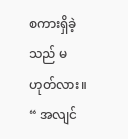စကားရှိခဲ့သည် မဟုတ်လား။
“ အလျင်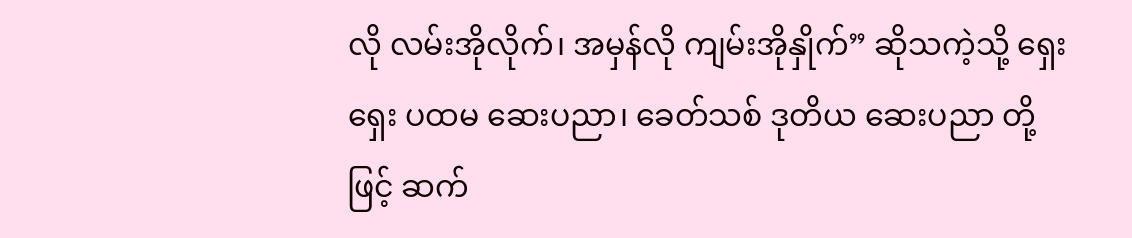လို လမ်းအိုလိုက်၊ အမှန်လို ကျမ်းအိုနှိုက်” ဆိုသကဲ့သို့ ရှေးရှေး ပထမ ဆေးပညာ၊ ခေတ်သစ် ဒုတိယ ဆေးပညာ တို့ဖြင့် ဆက်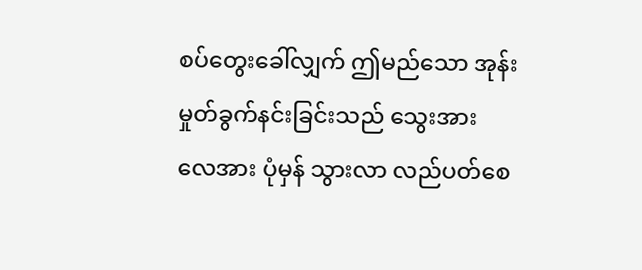စပ်တွေးခေါ်လျှက် ဤမည်သော အုန်းမှုတ်ခွက်နင်းခြင်းသည် သွေးအား
လေအား ပုံမှန် သွားလာ လည်ပတ်စေ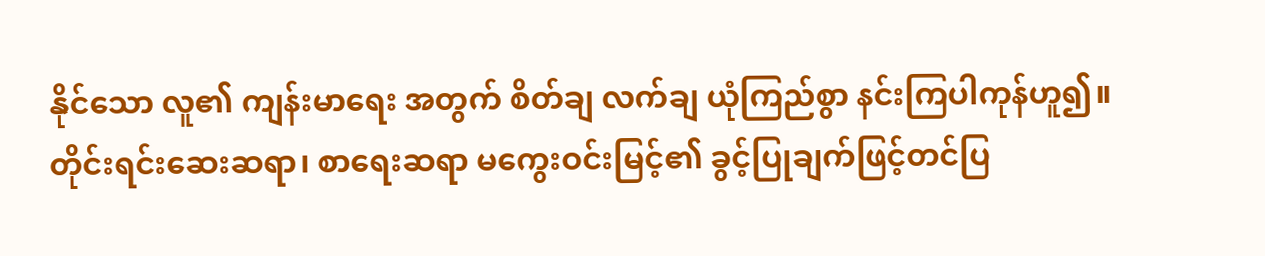နိုင်သော လူ၏ ကျန်းမာရေး အတွက် စိတ်ချ လက်ချ ယုံကြည်စွာ နင်းကြပါကုန်ဟူ၍။
တိုင်းရင်းဆေးဆရာ၊ စာရေးဆရာ မကွေးဝင်းမြင့်၏ ခွင့်ပြုချက်ဖြင့်တင်ပြ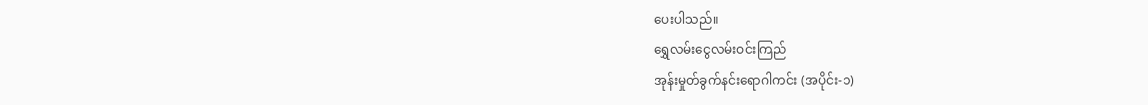ပေးပါသည်။
ရွှေလမ်းငွေလမ်းဝင်းကြည်
အုန်းမှုတ်ခွက်နင်းရောဂါကင်း (အပိုင်း-၁)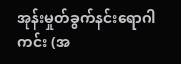အုန်းမှုတ်ခွက်နင်းရောဂါကင်း (အ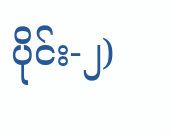ပိုင်း-၂)